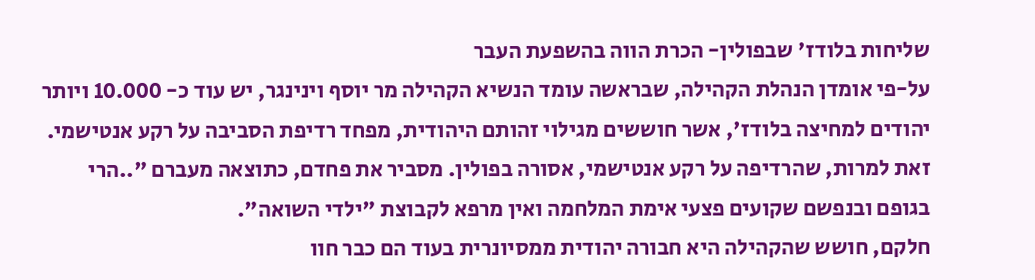שליחות בלודז' שבפולין- הכרת הווה בהשפעת העבר
על-פי אומדן הנהלת הקהילה, שבראשה עומד הנשיא הקהילה מר יוסף וינינגר, יש עוד כ- 10.000 ויותר יהודים למחיצה בלודז', אשר חוששים מגילוי זהותם היהודית, מפחד רדיפת הסביבה על רקע אנטישמי. זאת למרות, שהרדיפה על רקע אנטישמי, אסורה בפולין. מסביר את פחדם, כתוצאה מעברם "..הרי בגופם ובנפשם שקועים פצעי אימת המלחמה ואין מרפא לקבוצת "ילדי השואה".
חלקם, חושש שהקהילה היא חבורה יהודית ממסיונרית בעוד הם כבר חוו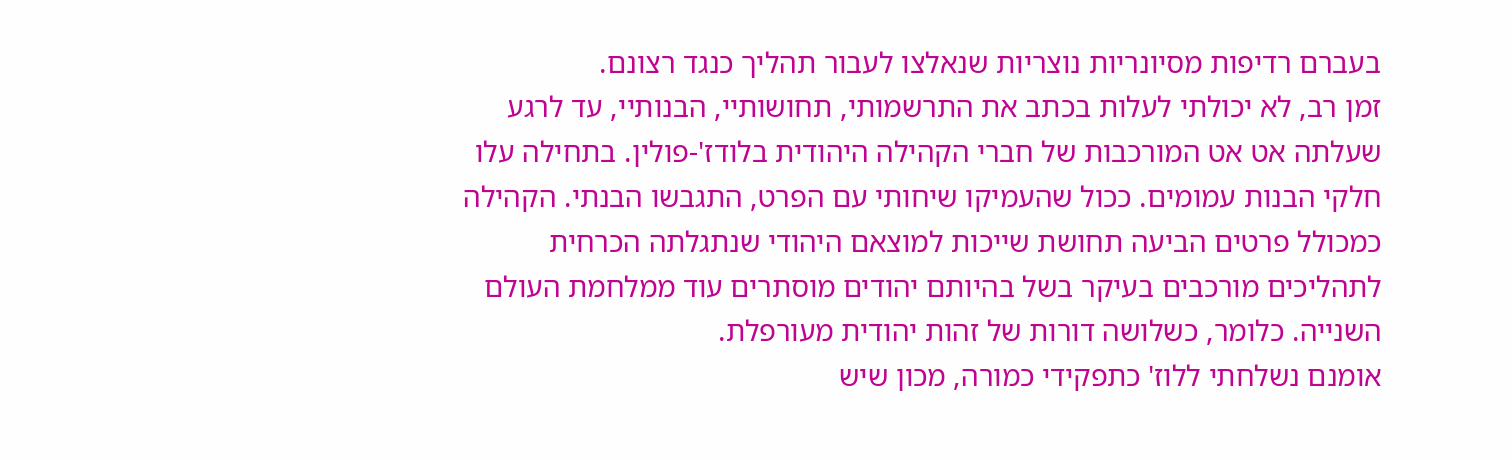בעברם רדיפות מסיונריות נוצריות שנאלצו לעבור תהליך כנגד רצונם.
זמן רב, לא יכולתי לעלות בכתב את התרשמותי, תחושותיי, הבנותיי, עד לרגע שעלתה אט אט המורכבות של חברי הקהילה היהודית בלודז'-פולין. בתחילה עלו חלקי הבנות עמומים. ככול שהעמיקו שיחותי עם הפרט, התגבשו הבנתי. הקהילה כמכולל פרטים הביעה תחושת שייכות למוצאם היהודי שנתגלתה הכרחית לתהליכים מורכבים בעיקר בשל בהיותם יהודים מוסתרים עוד ממלחמת העולם השנייה. כלומר, כשלושה דורות של זהות יהודית מעורפלת.
אומנם נשלחתי ללוז' כתפקידי כמורה, מכון שיש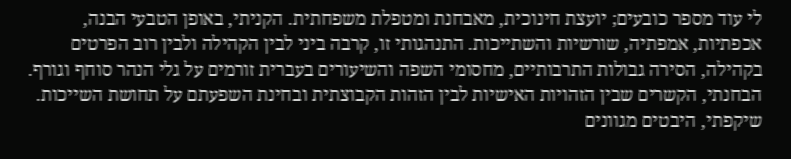לי עוד מספר כובעים; יועצת חינוכית, מאבחנת ומטפלת משפחתית. הקניתי, באופן הטבעי הבנה, אכפתיות, אמפתיה, שורשיות והשתייכות. התנהגותי זו, קרבה ביני לבין הקהילה ולבין רוב הפרטים בקהילה, הסירה גבולות התרבותיים, מחסומי השפה והשיעורים בעברית זורמים על גלי הנהר סוחף וגורף.
הבחנתי, הקשרים שבין הזהויות האישיות לבין הזהות הקבוצתית ובחינת השפעתם על תחושת השייכות. שיקפתי, היבטים מגוונים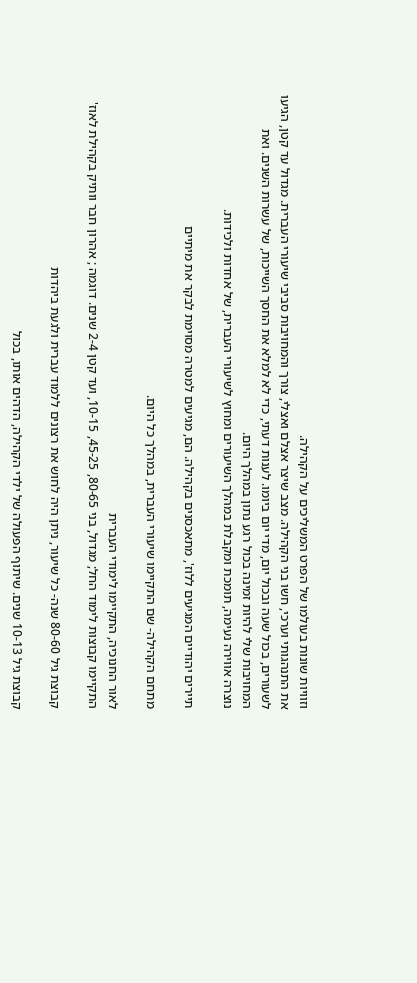וזוויות שונות בעולמו של הפרט המשליכים על הקהילה.
את התנהגותי וערכי, חשו בני הקהילה. מצב שיצר אצלם ואצלי, צורך והמחויבות סביבי שיעורי העברית. מגדול עד קטן, הגיעו לשעורים, בכול שעה ובכול יום, מדי יום ביומו. לענות דעתי, כדי לא למלא את החסך השייכות, של עשרות השנים. ואת המחויבות שלי להיות זמינה בכול רגע נתון במהלך היום.
נוצרה אווירה נעימה, תומכת ומקבלת במהלך השיעורים ומחוץ לשיעורי העברית, של אחדות ולכידות.

תיירים יהודיים המגיעים ללוז', מתאכסנים בקהילה. הם, מגיעים למטרה מסוימת לבקר את מיתיים

מתחם הקהילה- שם התקיימו שיעורי העברית, במהלך כל היום.

לאור החנוכיה, התקיימו לימודי העברית
התקיימו קבוצות לימוד החל; מגדול, בני 80-65, 45-25, 10-15, ועד קטן 2-4 שנים. דוגמה ; אהרון חבר וותיק בקהילת לאוז'

קבוצת גיל 80-60 שנה- כל שיעור, ניתן היה לחוש את רצונים ללמוד עברית ולגעת ביהדות

קבוצת גיל 10-13 שנים. שיתוף הפעולה של ילדי הקהילה, הדהים אותו, בכול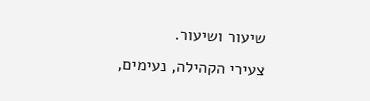שיעור ושיעור.
צעירי הקהילה, נעימים,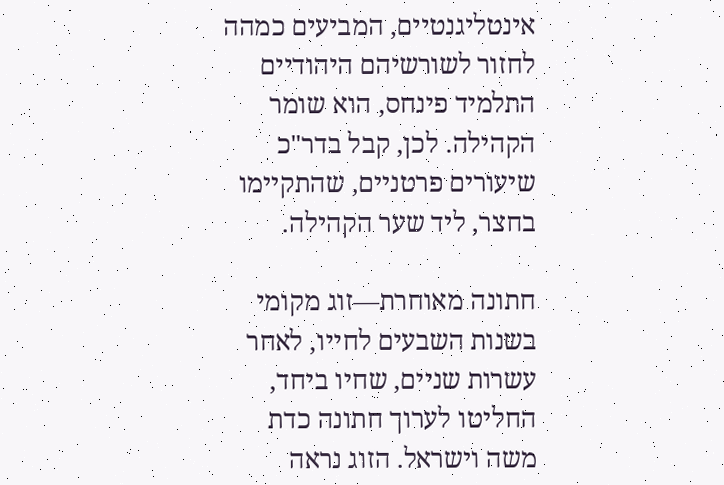אינטליגנטיים, המביעים כמהה לחזור לשורשיהם היהודיים
התלמיד פינחס, הוא שומר הקהילה. לכן, קבל בדר"כ שיעורים פרטניים, שהתקיימו בחצר, ליד שער הקהילה.

חתונה מאוחרת—זוג מקומי בשנות השבעים לחייו, לאחר עשרות שניים, שחיו ביחד, החליטו לערוך חתונה כדת משה וישראל. הזוג נראה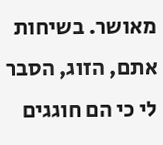מאושר. בשיחות אתם, הזוג, הסבר לי כי הם חוגגים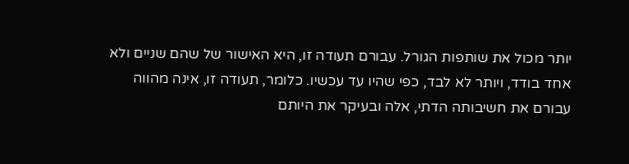יותר מכול את שותפות הגורל. עבורם תעודה זו, היא האישור של שהם שניים ולא אחד בודד, ויותר לא לבד, כפי שהיו עד עכשיו. כלומר, תעודה זו, אינה מהווה עבורם את חשיבותה הדתי, אלה ובעיקר את היותם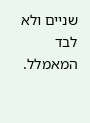שניים ולא לבד המאמלל.